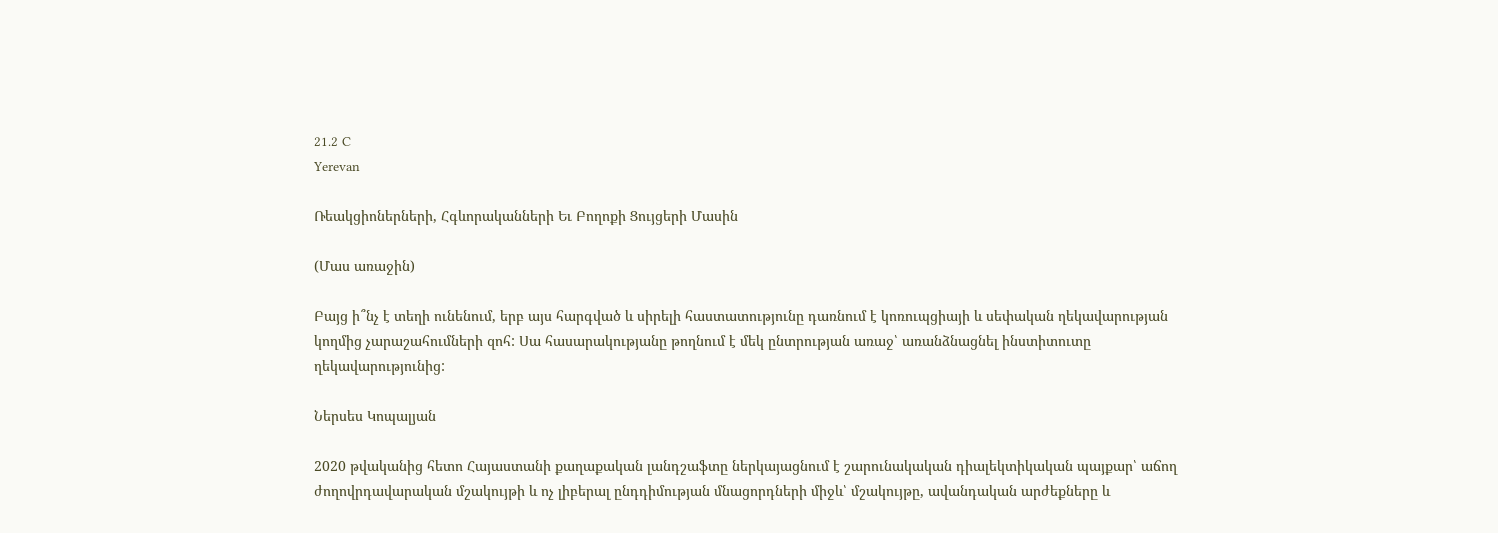21.2 C
Yerevan

Ռեակցիոներների, Հգևորականների Եւ Բողոքի Ցույցերի Մասին

(Մաս առաջին)

Բայց ի՞նչ է տեղի ունենում, երբ այս հարգված և սիրելի հաստատությունը դառնում է կոռուպցիայի և սեփական ղեկավարության կողմից չարաշահումների զոհ: Սա հասարակությանը թողնում է մեկ ընտրության առաջ՝ առանձնացնել ինստիտուտը ղեկավարությունից:

Ներսես Կոպալյան

2020 թվականից հետո Հայաստանի քաղաքական լանդշաֆտը ներկայացնում է շարունակական դիալեկտիկական պայքար՝ աճող ժողովրդավարական մշակույթի և ոչ լիբերալ ընդդիմության մնացորդների միջև՝ մշակույթը, ավանդական արժեքները և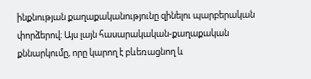ինքնության քաղաքականությունը զինելու պարբերական փորձերով։ Այս լայն հասարակական-քաղաքական քննարկումը, որը կարող է բևեռացնող և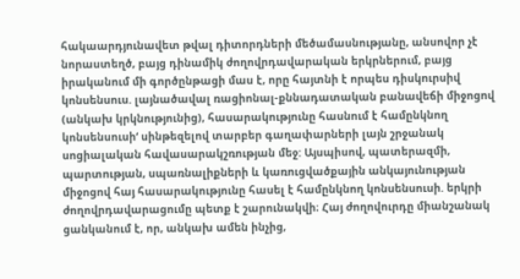հակաարդյունավետ թվալ դիտորդների մեծամասնությանը, անսովոր չէ նորաստեղծ, բայց դինամիկ ժողովրդավարական երկրներում, բայց իրականում մի գործընթացի մաս է, որը հայտնի է որպես դիսկուրսիվ կոնսենսուս. լայնածավալ ռացիոնալ-քննադատական բանավեճի միջոցով (անկախ կրկնությունից), հասարակությունը հասնում է համընկնող կոնսենսուսի‘ սինթեզելով տարբեր գաղափարների լայն շրջանակ սոցիալական հավասարակշռության մեջ: Այսպիսով, պատերազմի, պարտության, սպառնալիքների և կառուցվածքային անկայունության միջոցով հայ հասարակությունը հասել է համընկնող կոնսենսուսի. երկրի ժողովրդավարացումը պետք է շարունակվի։ Հայ ժողովուրդը միանշանակ ցանկանում է, որ, անկախ ամեն ինչից,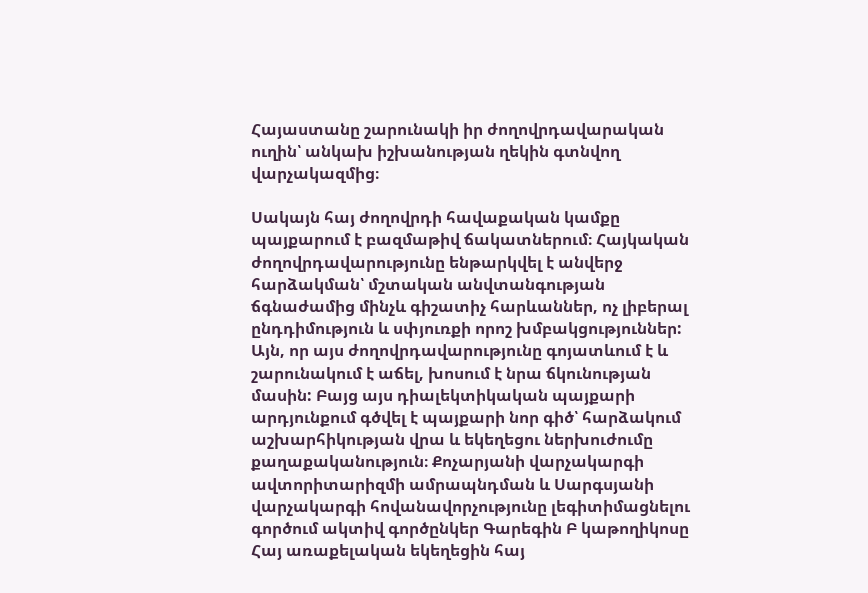Հայաստանը շարունակի իր ժողովրդավարական ուղին՝ անկախ իշխանության ղեկին գտնվող վարչակազմից։

Սակայն հայ ժողովրդի հավաքական կամքը պայքարում է բազմաթիվ ճակատներում։ Հայկական ժողովրդավարությունը ենթարկվել է անվերջ հարձակման՝ մշտական անվտանգության ճգնաժամից մինչև գիշատիչ հարևաններ, ոչ լիբերալ ընդդիմություն և սփյուռքի որոշ խմբակցություններ: Այն, որ այս ժողովրդավարությունը գոյատևում է և շարունակում է աճել, խոսում է նրա ճկունության մասին: Բայց այս դիալեկտիկական պայքարի արդյունքում գծվել է պայքարի նոր գիծ՝ հարձակում աշխարհիկության վրա և եկեղեցու ներխուժումը քաղաքականություն։ Քոչարյանի վարչակարգի ավտորիտարիզմի ամրապնդման և Սարգսյանի վարչակարգի հովանավորչությունը լեգիտիմացնելու գործում ակտիվ գործընկեր Գարեգին Բ կաթողիկոսը Հայ առաքելական եկեղեցին հայ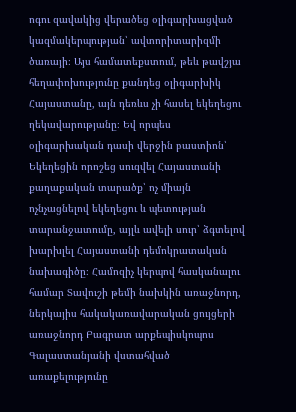ոգու զավակից վերածեց օլիգարխացված կազմակերպության՝ ավտորիտարիզմի ծառայի։ Այս համատեքստում, թեև թավշյա հեղափոխությունը քանդեց օլիգարխիկ Հայաստանը, այն դեռևս չի հասել եկեղեցու ղեկավարությանը։ Եվ որպես օլիգարխական դասի վերջին բաստիոն՝ Եկեղեցին որոշեց սուզվել Հայաստանի քաղաքական տարածք՝ ոչ միայն ոչնչացնելով եկեղեցու և պետության տարանջատումը, այլև ավելի սուր՝ ձգտելով խարխլել Հայաստանի դեմոկրատական նախագիծը։ Համոզիչ կերպով հասկանալու համար Տավուշի թեմի նախկին առաջնորդ, ներկայիս հակակառավարական ցույցերի առաջնորդ Բագրատ արքեպիսկոպոս Գալաստանյանի վստահված առաքելությունը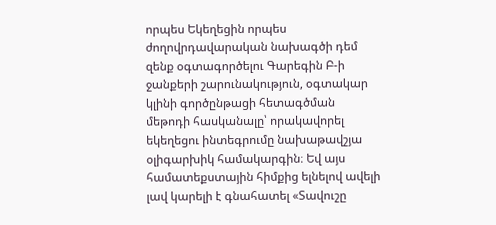որպես Եկեղեցին որպես ժողովրդավարական նախագծի դեմ զենք օգտագործելու Գարեգին Բ‑ի ջանքերի շարունակություն, օգտակար կլինի գործընթացի հետագծման մեթոդի հասկանալը՝ որակավորել եկեղեցու ինտեգրումը նախաթավշյա օլիգարխիկ համակարգին։ Եվ այս համատեքստային հիմքից ելնելով ավելի լավ կարելի է գնահատել «Տավուշը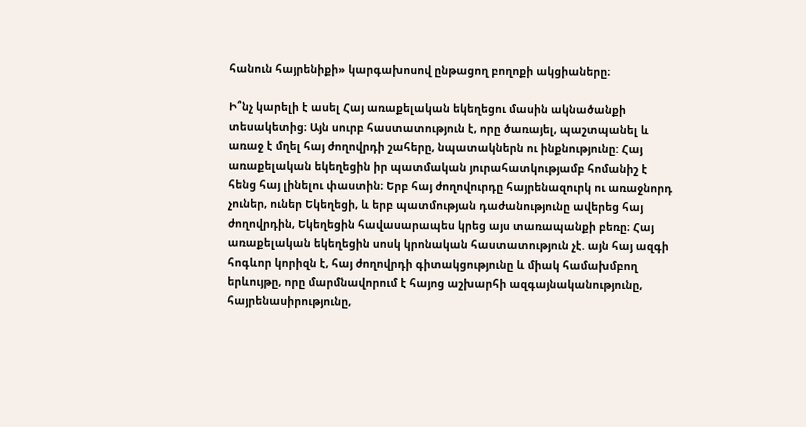հանուն հայրենիքի» կարգախոսով ընթացող բողոքի ակցիաները։

Ի՞նչ կարելի է ասել Հայ առաքելական եկեղեցու մասին ակնածանքի տեսակետից։ Այն սուրբ հաստատություն է, որը ծառայել, պաշտպանել և առաջ է մղել հայ ժողովրդի շահերը, նպատակներն ու ինքնությունը: Հայ առաքելական եկեղեցին իր պատմական յուրահատկությամբ հոմանիշ է հենց հայ լինելու փաստին։ Երբ հայ ժողովուրդը հայրենազուրկ ու առաջնորդ չուներ, ուներ Եկեղեցի, և երբ պատմության դաժանությունը ավերեց հայ ժողովրդին, Եկեղեցին հավասարապես կրեց այս տառապանքի բեռը։ Հայ առաքելական եկեղեցին սոսկ կրոնական հաստատություն չէ. այն հայ ազգի հոգևոր կորիզն է, հայ ժողովրդի գիտակցությունը և միակ համախմբող երևույթը, որը մարմնավորում է հայոց աշխարհի ազգայնականությունը, հայրենասիրությունը,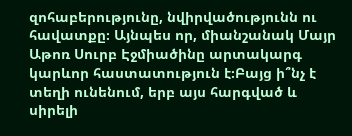զոհաբերությունը, նվիրվածությունն ու հավատքը։ Այնպես որ, միանշանակ Մայր Աթոռ Սուրբ Էջմիածինը արտակարգ կարևոր հաստատություն է։Բայց ի՞նչ է տեղի ունենում, երբ այս հարգված և սիրելի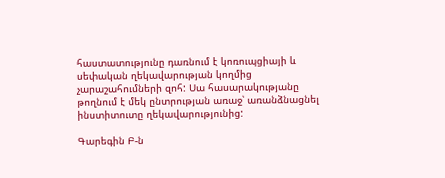հաստատությունը դառնում է կոռուպցիայի և սեփական ղեկավարության կողմից չարաշահումների զոհ: Սա հասարակությանը թողնում է մեկ ընտրության առաջ՝ առանձնացնել ինստիտուտը ղեկավարությունից:

Գարեգին Բ‑ն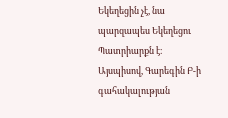Եկեղեցին չէ, նա պարզապես Եկեղեցու Պատրիարքն է։ Այսպիսով, Գարեգին Բ‑ի գահակալության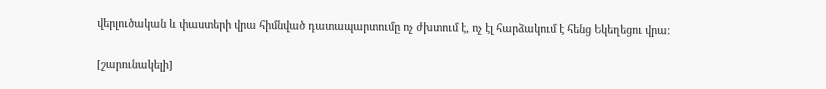վերլուծական և փաստերի վրա հիմնված դատապարտումը ոչ ժխտում է, ոչ էլ հարձակում է հենց Եկեղեցու վրա։

[շարունակելի]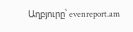Աղբյուրը՝ evenreport.am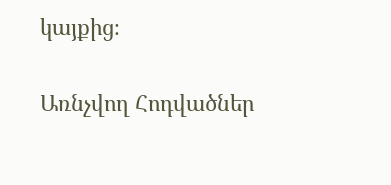կայքից։

Առնչվող Հոդվածներ